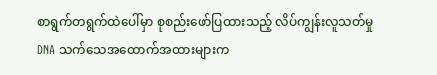စာရွက်တရွက်ထဲပေါ်မှာ စုစည်းဖော်ပြထားသည့် လိပ်ကျွန်းလူသတ်မှု DNA သက်သေအထောက်အထားများက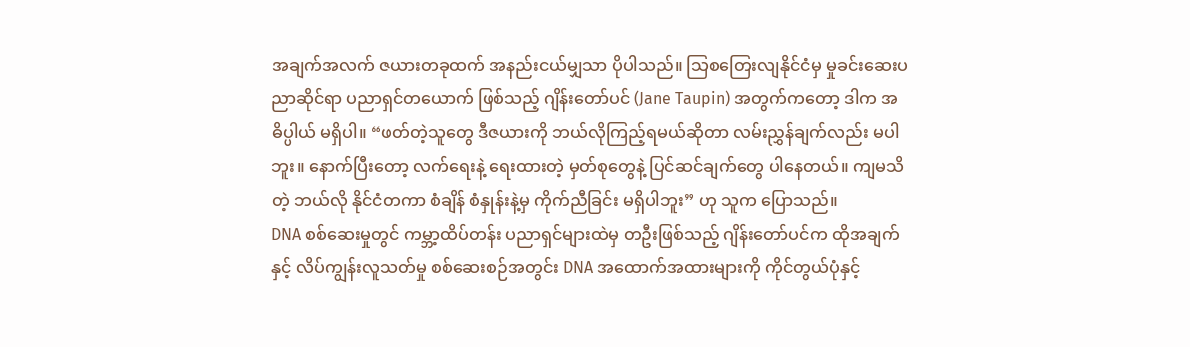အချက်အလက် ဇယားတခုထက် အနည်းငယ်မျှသာ ပိုပါသည်။ သြစတြေးလျနိုင်ငံမှ မှုခင်းဆေးပညာဆိုင်ရာ ပညာရှင်တယောက် ဖြစ်သည့် ဂျိန်းတော်ပင် (Jane Taupin) အတွက်ကတော့ ဒါက အဓိပ္ပါယ် မရှိပါ။ “ဖတ်တဲ့သူတွေ ဒီဇယားကို ဘယ်လိုကြည့်ရမယ်ဆိုတာ လမ်းညွှန်ချက်လည်း မပါဘူး။ နောက်ပြီးတော့ လက်ရေးနဲ့ ရေးထားတဲ့ မှတ်စုတွေနဲ့ ပြင်ဆင်ချက်တွေ ပါနေတယ်။ ကျမသိတဲ့ ဘယ်လို နိုင်ငံတကာ စံချိန် စံနှုန်းနဲ့မှ ကိုက်ညီခြင်း မရှိပါဘူး” ဟု သူက ပြောသည်။
DNA စစ်ဆေးမှုတွင် ကမ္ဘာ့ထိပ်တန်း ပညာရှင်များထဲမှ တဦးဖြစ်သည့် ဂျိန်းတော်ပင်က ထိုအချက်နှင့် လိပ်ကျွန်းလူသတ်မှု စစ်ဆေးစဉ်အတွင်း DNA အထောက်အထားများကို ကိုင်တွယ်ပုံနှင့်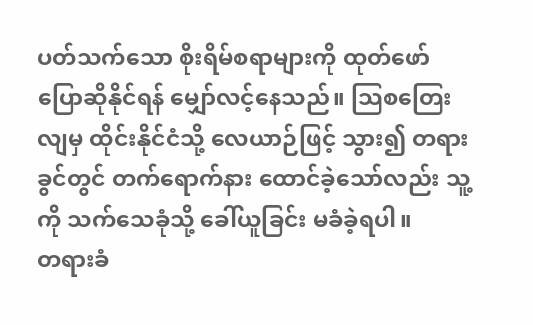ပတ်သက်သော စိုးရိမ်စရာများကို ထုတ်ဖော် ပြောဆိုနိုင်ရန် မျှော်လင့်နေသည်။ သြစတြေးလျမှ ထိုင်းနိုင်ငံသို့ လေယာဉ်ဖြင့် သွား၍ တရားခွင်တွင် တက်ရောက်နား ထောင်ခဲ့သော်လည်း သူ့ကို သက်သေခုံသို့ ခေါ်ယူခြင်း မခံခဲ့ရပါ။
တရားခံ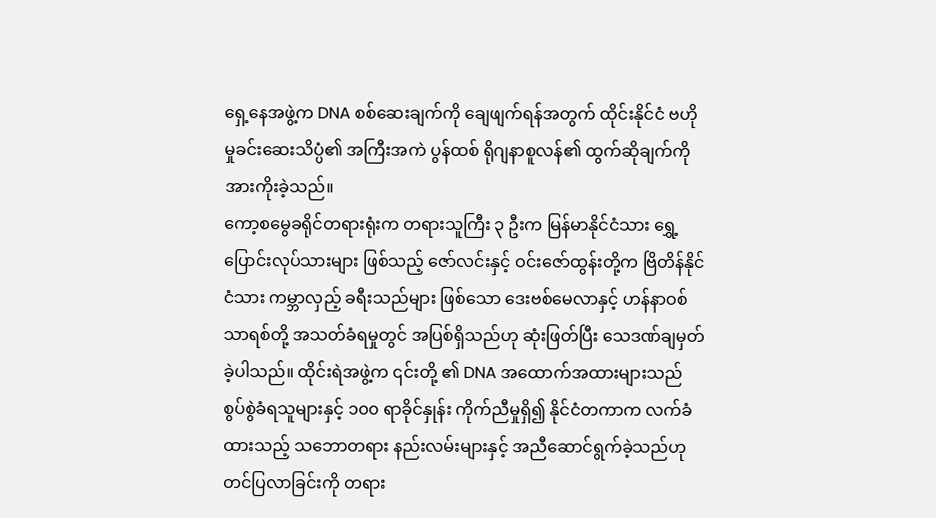ရှေ့နေအဖွဲ့က DNA စစ်ဆေးချက်ကို ချေဖျက်ရန်အတွက် ထိုင်းနိုင်ငံ ဗဟို မှုခင်းဆေးသိပ္ပံ၏ အကြီးအကဲ ပွန်ထစ် ရိုဂျနာစူလန်၏ ထွက်ဆိုချက်ကို အားကိုးခဲ့သည်။
ကော့စမွေခရိုင်တရားရုံးက တရားသူကြီး ၃ ဦးက မြန်မာနိုင်ငံသား ရွှေ့ပြောင်းလုပ်သားများ ဖြစ်သည့် ဇော်လင်းနှင့် ဝင်းဇော်ထွန်းတို့က ဗြိတိန်နိုင်ငံသား ကမ္ဘာလှည့် ခရီးသည်များ ဖြစ်သော ဒေးဗစ်မေလာနှင့် ဟန်နာဝစ်သာရစ်တို့ အသတ်ခံရမှုတွင် အပြစ်ရှိသည်ဟု ဆုံးဖြတ်ပြီး သေဒဏ်ချမှတ်ခဲ့ပါသည်။ ထိုင်းရဲအဖွဲ့က ၎င်းတို့ ၏ DNA အထောက်အထားများသည် စွပ်စွဲခံရသူများနှင့် ၁၀၀ ရာခိုင်နှုန်း ကိုက်ညီမှုရှိ၍ နိုင်ငံတကာက လက်ခံထားသည့် သဘောတရား နည်းလမ်းများနှင့် အညီဆောင်ရွက်ခဲ့သည်ဟု တင်ပြလာခြင်းကို တရား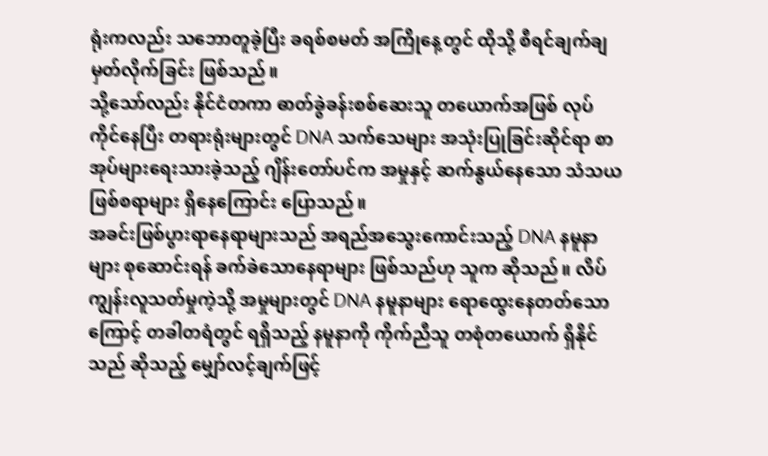ရုံးကလည်း သဘောတူခဲ့ပြီး ခရစ်စမတ် အကြိုနေ့တွင် ထိုသို့ စီရင်ချက်ချမှတ်လိုက်ခြင်း ဖြစ်သည်။
သို့သော်လည်း နိုင်ငံတကာ ဓာတ်ခွဲခန်းစစ်ဆေးသူ တယောက်အဖြစ် လုပ်ကိုင်နေပြီး တရားရုံးများတွင် DNA သက်သေများ အသုံးပြုခြင်းဆိုင်ရာ စာအုပ်များရေးသားခဲ့သည့် ဂျိန်းတော်ပင်က အမှုနှင့် ဆက်နွယ်နေသော သံသယဖြစ်စရာများ ရှိနေကြောင်း ပြောသည်။
အခင်းဖြစ်ပွားရာနေရာများသည် အရည်အသွေးကောင်းသည့် DNA နမူနာများ စုဆောင်းရန် ခက်ခဲသောနေရာများ ဖြစ်သည်ဟု သူက ဆိုသည်။ လိပ်ကျွန်းလူသတ်မှုကဲ့သို့ အမှုများတွင် DNA နမူနာများ ရောထွေးနေတတ်သောကြောင့် တခါတရံတွင် ရရှိသည့် နမူနာကို ကိုက်ညီသူ တစုံတယောက် ရှိနိုင်သည် ဆိုသည့် မျှော်လင့်ချက်ဖြင့်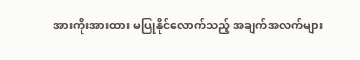အားကိုးအားထား မပြုနိုင်လောက်သည့် အချက်အလက်များ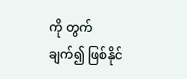ကို တွက်ချက်၍ ဖြစ်နိုင်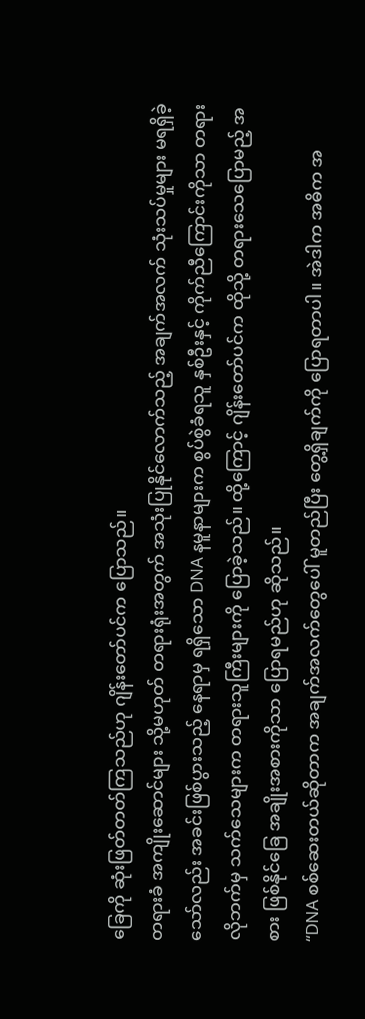ခြေကို ဆုံးဖြတ်တတ်ကြသည်ဟု ဂျိန်းတော်ပင်က ပြောသည်။
တရားခံ အကျိုးဆောင်များ သို့မဟုတ် တရားရုံးအတွက် အသုံးပြုနိုင်လောက်သည့် အချက်အလက် သုံးသပ်မှုများ မရရှိခဲ့သော်လည်း အခင်းဖြစ်ပွားသည့် နေရာမှ ရရှိသော DNA နမူနာများက စွပ်စွဲခံရသူ နှစ်ဦးနှင့် ကိုက်ညီကြောင်းကိုသာ တရားလိုဘက်မှ သက်သေများက တရားသူကြီးများကို ပြောခဲ့သည်။ ထို့ကြောင့် ဂျိန်းတော်ပင်က ထိုသို့ တရားသေပြောမည့် အစား ဖြစ်နိုင်ခြေ အချိုးအစားကိုသာ ပြောရမည်ဟု ဆိုသည်။
“DNA စစ်ဆေးတယ်ဆိုတာက အချက်အလက်တွေပေါ် မူတည်ပြီး တွေ့ရှိချက်ကို ပြောရတာပါ။ အဲဒါက အဓိက အ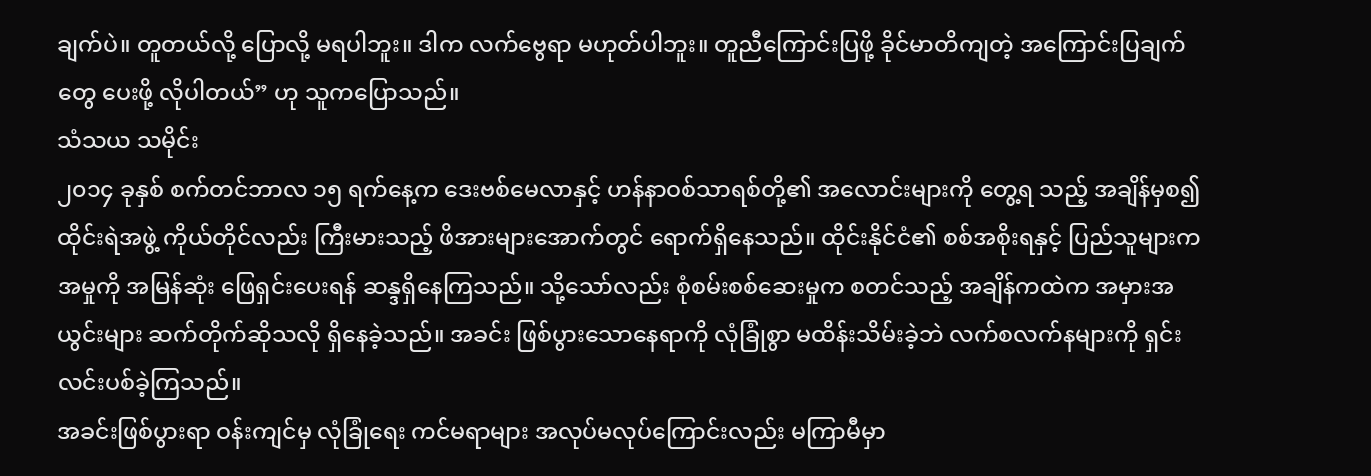ချက်ပဲ။ တူတယ်လို့ ပြောလို့ မရပါဘူး။ ဒါက လက်ဗွေရာ မဟုတ်ပါဘူး။ တူညီကြောင်းပြဖို့ ခိုင်မာတိကျတဲ့ အကြောင်းပြချက်တွေ ပေးဖို့ လိုပါတယ်” ဟု သူကပြောသည်။
သံသယ သမိုင်း
၂၀၁၄ ခုနှစ် စက်တင်ဘာလ ၁၅ ရက်နေ့က ဒေးဗစ်မေလာနှင့် ဟန်နာဝစ်သာရစ်တို့၏ အလောင်းများကို တွေ့ရ သည့် အချိန်မှစ၍ ထိုင်းရဲအဖွဲ့ ကိုယ်တိုင်လည်း ကြီးမားသည့် ဖိအားများအောက်တွင် ရောက်ရှိနေသည်။ ထိုင်းနိုင်ငံ၏ စစ်အစိုးရနှင့် ပြည်သူများက အမှုကို အမြန်ဆုံး ဖြေရှင်းပေးရန် ဆန္ဒရှိနေကြသည်။ သို့သော်လည်း စုံစမ်းစစ်ဆေးမှုက စတင်သည့် အချိန်ကထဲက အမှားအယွင်းများ ဆက်တိုက်ဆိုသလို ရှိနေခဲ့သည်။ အခင်း ဖြစ်ပွားသောနေရာကို လုံခြုံစွာ မထိန်းသိမ်းခဲ့ဘဲ လက်စလက်နများကို ရှင်းလင်းပစ်ခဲ့ကြသည်။
အခင်းဖြစ်ပွားရာ ဝန်းကျင်မှ လုံခြုံရေး ကင်မရာများ အလုပ်မလုပ်ကြောင်းလည်း မကြာမီမှာ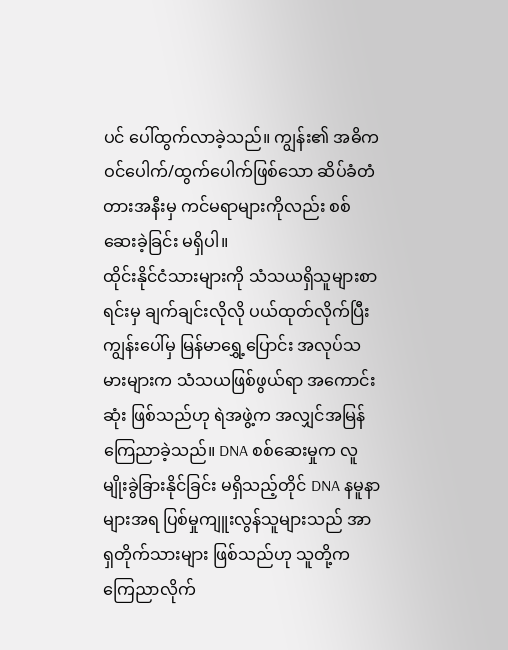ပင် ပေါ်ထွက်လာခဲ့သည်။ ကျွန်း၏ အဓိက ဝင်ပေါက်/ထွက်ပေါက်ဖြစ်သော ဆိပ်ခံတံတားအနီးမှ ကင်မရာများကိုလည်း စစ်ဆေးခဲ့ခြင်း မရှိပါ။
ထိုင်းနိုင်ငံသားများကို သံသယရှိသူများစာရင်းမှ ချက်ချင်းလိုလို ပယ်ထုတ်လိုက်ပြီး ကျွန်းပေါ်မှ မြန်မာရွှေ့ပြောင်း အလုပ်သမားများက သံသယဖြစ်ဖွယ်ရာ အကောင်းဆုံး ဖြစ်သည်ဟု ရဲအဖွဲ့က အလျှင်အမြန် ကြေညာခဲ့သည်။ DNA စစ်ဆေးမှုက လူမျိုးခွဲခြားနိုင်ခြင်း မရှိသည့်တိုင် DNA နမူနာများအရ ပြစ်မှုကျူးလွန်သူများသည် အာရှတိုက်သားများ ဖြစ်သည်ဟု သူတို့က ကြေညာလိုက်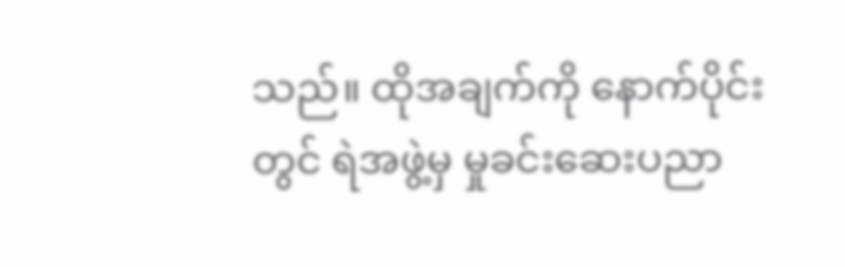သည်။ ထိုအချက်ကို နောက်ပိုင်းတွင် ရဲအဖွဲ့မှ မှုခင်းဆေးပညာ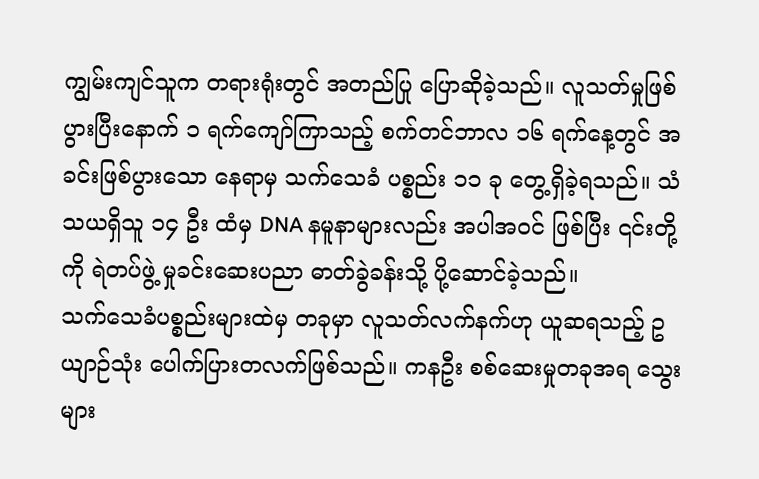ကျွမ်းကျင်သူက တရားရုံးတွင် အတည်ပြု ပြောဆိုခဲ့သည်။ လူသတ်မှုဖြစ်ပွားပြီးနောက် ၁ ရက်ကျော်ကြာသည့် စက်တင်ဘာလ ၁၆ ရက်နေ့တွင် အခင်းဖြစ်ပွားသော နေရာမှ သက်သေခံ ပစ္စည်း ၁၁ ခု တွေ့ရှိခဲ့ရသည်။ သံသယရှိသူ ၁၄ ဦး ထံမှ DNA နမူနာများလည်း အပါအဝင် ဖြစ်ပြီး ၎င်းတို့ကို ရဲတပ်ဖွဲ့ မှုခင်းဆေးပညာ ဓာတ်ခွဲခန်းသို့ ပို့ဆောင်ခဲ့သည်။
သက်သေခံပစ္စည်းများထဲမှ တခုမှာ လူသတ်လက်နက်ဟု ယူဆရသည့် ဥယျာဉ်သုံး ပေါက်ပြားတလက်ဖြစ်သည်။ ကနဦး စစ်ဆေးမှုတခုအရ သွေးများ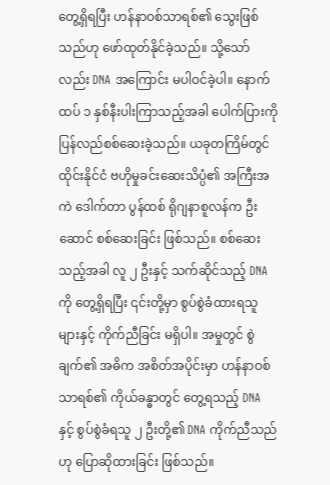တွေ့ရှိရပြီး ဟန်နာဝစ်သာရစ်၏ သွေးဖြစ်သည်ဟု ဖော်ထုတ်နိုင်ခဲ့သည်။ သို့သော်လည်း DNA အကြောင်း မပါဝင်ခဲ့ပါ။ နောက်ထပ် ၁ နှစ်နီးပါးကြာသည့်အခါ ပေါက်ပြားကို ပြန်လည်စစ်ဆေးခဲ့သည်။ ယခုတကြိမ်တွင် ထိုင်းနိုင်ငံ ဗဟိုမှုခင်းဆေးသိပ္ပံ၏ အကြီးအကဲ ဒေါက်တာ ပွန်ထစ် ရိုဂျနာစူလန်က ဦးဆောင် စစ်ဆေးခြင်း ဖြစ်သည်။ စစ်ဆေးသည့်အခါ လူ ၂ ဦးနှင့် သက်ဆိုင်သည့် DNA ကို တွေ့ရှိရပြီး ၎င်းတို့မှာ စွပ်စွဲခံထားရသူများနှင့် ကိုက်ညီခြင်း မရှိပါ။ အမှုတွင် စွဲချက်၏ အဓိက အစိတ်အပိုင်းမှာ ဟန်နာဝစ်သာရစ်၏ ကိုယ်ခန္ဓာတွင် တွေ့ရသည့် DNA နှင့် စွပ်စွဲခံရသူ ၂ ဦးတို့၏ DNA ကိုက်ညီသည်ဟု ပြောဆိုထားခြင်း ဖြစ်သည်။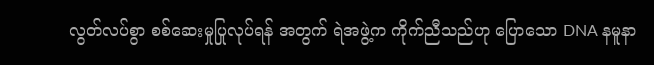လွတ်လပ်စွာ စစ်ဆေးမှုပြုလုပ်ရန် အတွက် ရဲအဖွဲ့က ကိုက်ညီသည်ဟု ပြောသော DNA နမူနာ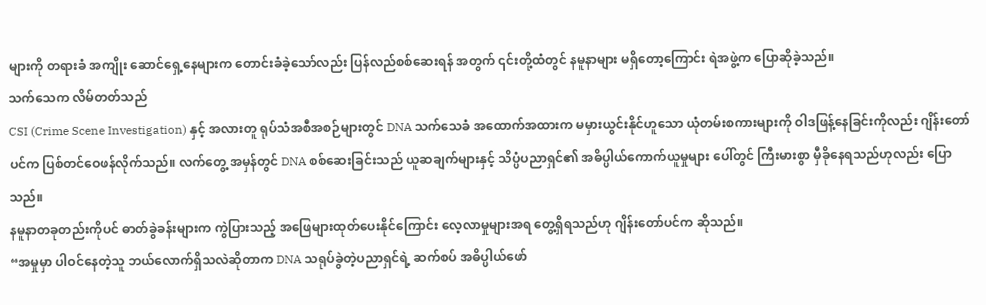များကို တရားခံ အကျိုး ဆောင်ရှေ့နေများက တောင်းခံခဲ့သော်လည်း ပြန်လည်စစ်ဆေးရန် အတွက် ၎င်းတို့ထံတွင် နမူနာများ မရှိတော့ကြောင်း ရဲအဖွဲ့က ပြောဆိုခဲ့သည်။
သက်သေက လိမ်တတ်သည်
CSI (Crime Scene Investigation) နှင့် အလားတူ ရုပ်သံအစီအစဉ်များတွင် DNA သက်သေခံ အထောက်အထားက မမှားယွင်းနိုင်ဟူသော ယုံတမ်းစကားများကို ဝါဒဖြန့်နေခြင်းကိုလည်း ဂျိန်းတော်ပင်က ပြစ်တင်ဝေဖန်လိုက်သည်။ လက်တွေ့ အမှန်တွင် DNA စစ်ဆေးခြင်းသည် ယူဆချက်များနှင့် သိပ္ပံပညာရှင်၏ အဓိပ္ပါယ်ကောက်ယူမှုများ ပေါ်တွင် ကြီးမားစွာ မှီခိုနေရသည်ဟုလည်း ပြောသည်။
နမူနာတခုတည်းကိုပင် ဓာတ်ခွဲခန်းများက ကွဲပြားသည့် အဖြေများထုတ်ပေးနိုင်ကြောင်း လေ့လာမှုများအရ တွေ့ရှိရသည်ဟု ဂျိန်းတော်ပင်က ဆိုသည်။
“အမှုမှာ ပါဝင်နေတဲ့သူ ဘယ်လောက်ရှိသလဲဆိုတာက DNA သရုပ်ခွဲတဲ့ပညာရှင်ရဲ့ ဆက်စပ် အဓိပ္ပါယ်ဖော်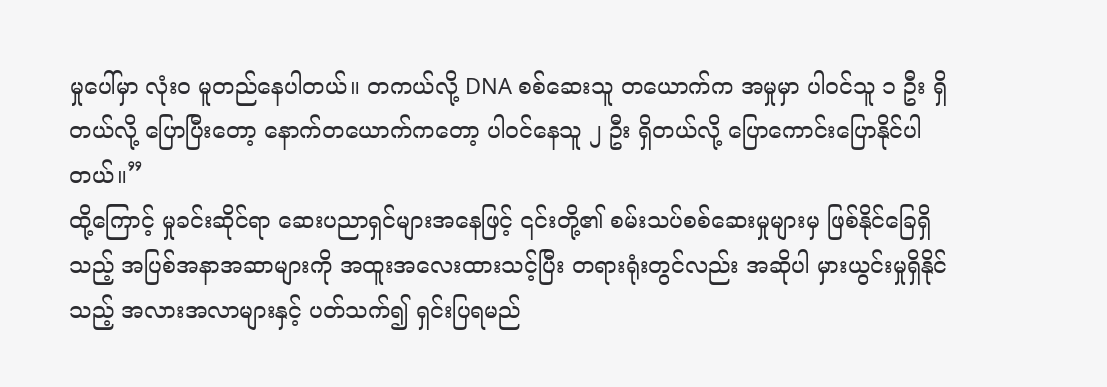မှုပေါ်မှာ လုံး၀ မူတည်နေပါတယ်။ တကယ်လို့ DNA စစ်ဆေးသူ တယောက်က အမှုမှာ ပါဝင်သူ ၁ ဦး ရှိတယ်လို့ ပြောပြီးတော့ နောက်တယောက်ကတော့ ပါဝင်နေသူ ၂ ဦး ရှိတယ်လို့ ပြောကောင်းပြောနိုင်ပါတယ်။”
ထို့ကြောင့် မှုခင်းဆိုင်ရာ ဆေးပညာရှင်များအနေဖြင့် ၎င်းတို့၏ စမ်းသပ်စစ်ဆေးမှုများမှ ဖြစ်နိုင်ခြေရှိသည့် အပြစ်အနာအဆာများကို အထူးအလေးထားသင့်ပြီး တရားရုံးတွင်လည်း အဆိုပါ မှားယွင်းမှုရှိနိုင်သည့် အလားအလာများနှင့် ပတ်သက်၍ ရှင်းပြရမည်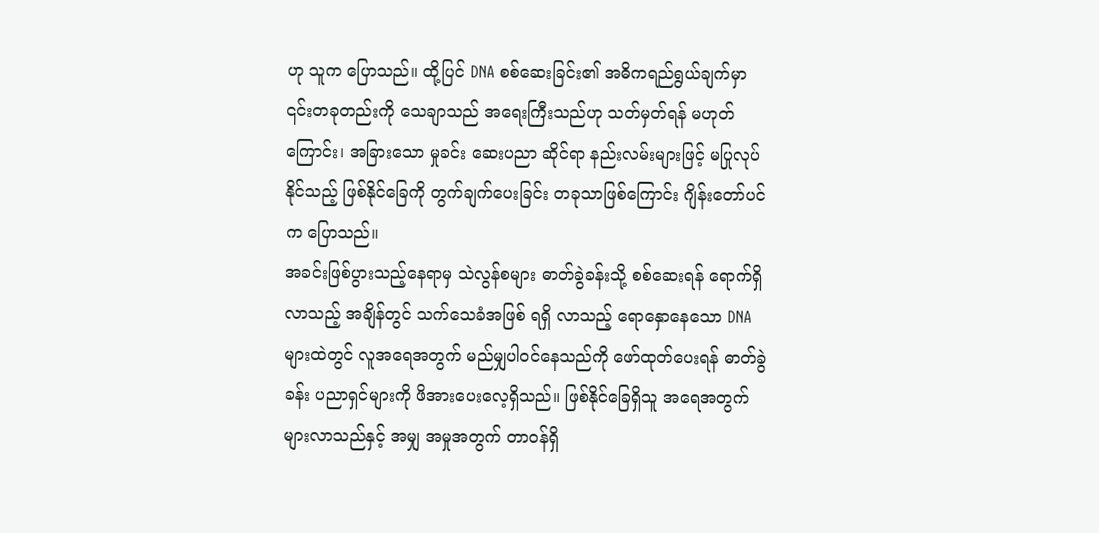ဟု သူက ပြောသည်။ ထို့ပြင် DNA စစ်ဆေးခြင်း၏ အဓိကရည်ရွယ်ချက်မှာ ၎င်းတခုတည်းကို သေချာသည် အရေးကြီးသည်ဟု သတ်မှတ်ရန် မဟုတ်ကြောင်း၊ အခြားသော မှုခင်း ဆေးပညာ ဆိုင်ရာ နည်းလမ်းများဖြင့် မပြုလုပ်နိုင်သည့် ဖြစ်နိုင်ခြေကို တွက်ချက်ပေးခြင်း တခုသာဖြစ်ကြောင်း ဂျိန်းတော်ပင်က ပြောသည်။
အခင်းဖြစ်ပွားသည့်နေရာမှ သဲလွန်စများ ဓာတ်ခွဲခန်းသို့ စစ်ဆေးရန် ရောက်ရှိလာသည့် အချိန်တွင် သက်သေခံအဖြစ် ရရှိ လာသည့် ရောနှောနေသော DNA များထဲတွင် လူအရေအတွက် မည်မျှပါဝင်နေသည်ကို ဖော်ထုတ်ပေးရန် ဓာတ်ခွဲခန်း ပညာရှင်များကို ဖိအားပေးလေ့ရှိသည်။ ဖြစ်နိုင်ခြေရှိသူ အရေအတွက် များလာသည်နှင့် အမျှ အမှုအတွက် တာဝန်ရှိ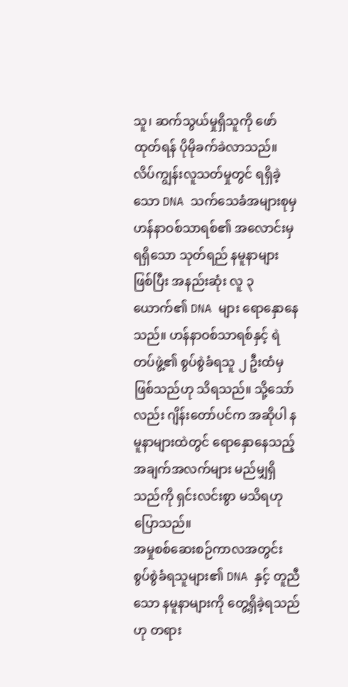သူ၊ ဆက်သွယ်မှုရှိသူကို ဖော်ထုတ်ရန် ပိုမိုခက်ခဲလာသည်။
လိပ်ကျွန်းလူသတ်မှုတွင် ရရှိခဲ့သော DNA သက်သေခံအများစုမှ ဟန်နာဝစ်သာရစ်၏ အလောင်းမှ ရရှိသော သုတ်ရည် နမူနာများ ဖြစ်ပြီး အနည်းဆုံး လူ ၃ ယောက်၏ DNA များ ရောနှောနေသည်။ ဟန်နာဝစ်သာရစ်နှင့် ရဲတပ်ဖွဲ့၏ စွပ်စွဲခံရသူ ၂ ဦးထံမှ ဖြစ်သည်ဟု သိရသည်။ သို့သော်လည်း ဂျိန်းတော်ပင်က အဆိုပါ နမူနာများထဲတွင် ရောနှောနေသည့် အချက်အလက်များ မည်မျှရှိသည်ကို ရှင်းလင်းစွာ မသိရဟု ပြောသည်။
အမှုစစ်ဆေးစဉ်ကာလအတွင်း စွပ်စွဲခံရသူများ၏ DNA နှင့် တူညီသော နမူနာများကို တွေ့ရှိခဲ့ရသည်ဟု တရား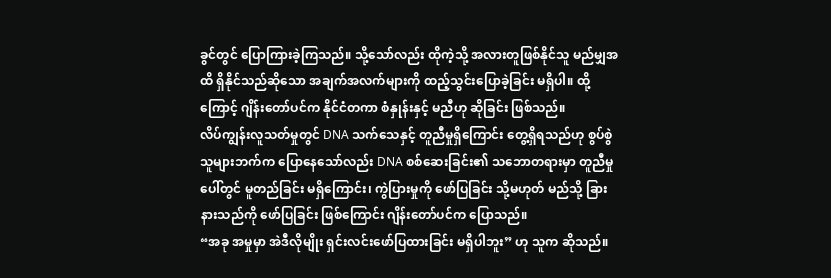ခွင်တွင် ပြောကြားခဲ့ကြသည်။ သို့သော်လည်း ထိုကဲ့သို့ အလားတူဖြစ်နိုင်သူ မည်မျှအထိ ရှိနိုင်သည်ဆိုသော အချက်အလက်များကို ထည့်သွင်းပြောခဲ့ခြင်း မရှိပါ။ ထို့ကြောင့် ဂျိန်းတော်ပင်က နိုင်ငံတကာ စံနှုန်းနှင့် မညီဟု ဆိုခြင်း ဖြစ်သည်။
လိပ်ကျွန်းလူသတ်မှုတွင် DNA သက်သေနှင့် တူညီမှုရှိကြောင်း တွေ့ရှိရသည်ဟု စွပ်စွဲသူများဘက်က ပြောနေသော်လည်း DNA စစ်ဆေးခြင်း၏ သဘောတရားမှာ တူညီမှုပေါ်တွင် မူတည်ခြင်း မရှိကြောင်း၊ ကွဲပြားမှုကို ဖော်ပြခြင်း သို့မဟုတ် မည်သို့ ခြားနားသည်ကို ဖော်ပြခြင်း ဖြစ်ကြောင်း ဂျိန်းတော်ပင်က ပြောသည်။
“အခု အမှုမှာ အဲဒီလိုမျိုး ရှင်းလင်းဖော်ပြထားခြင်း မရှိပါဘူး” ဟု သူက ဆိုသည်။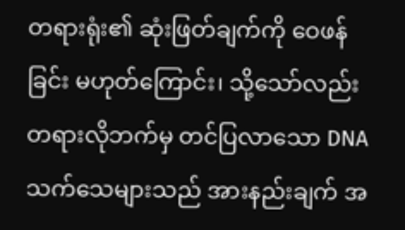တရားရုံး၏ ဆုံးဖြတ်ချက်ကို ဝေဖန်ခြင်း မဟုတ်ကြောင်း၊ သို့သော်လည်း တရားလိုဘက်မှ တင်ပြလာသော DNA သက်သေများသည် အားနည်းချက် အ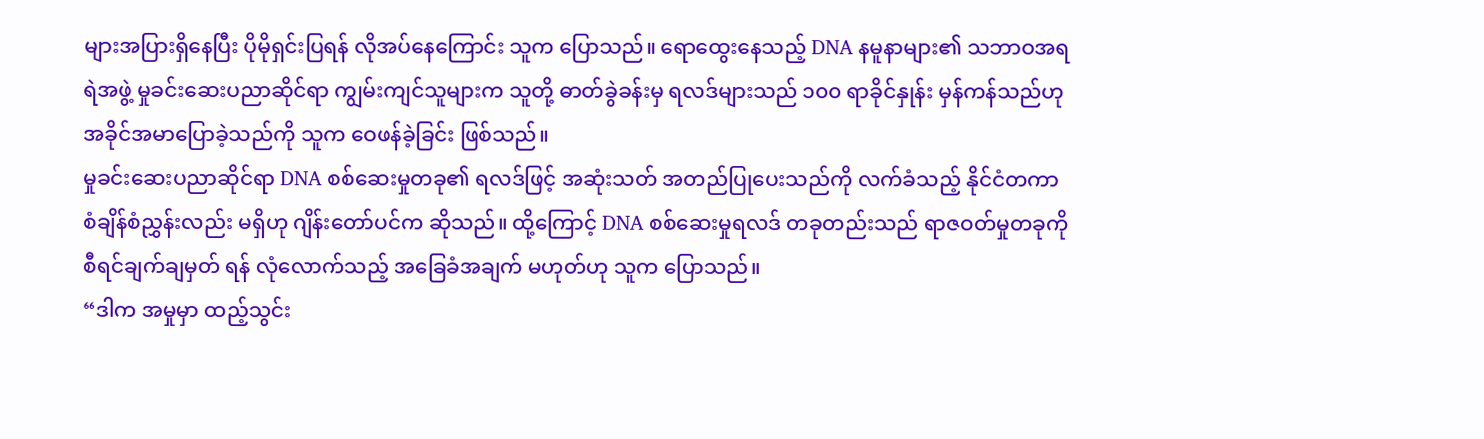များအပြားရှိနေပြီး ပိုမိုရှင်းပြရန် လိုအပ်နေကြောင်း သူက ပြောသည်။ ရောထွေးနေသည့် DNA နမူနာများ၏ သဘာဝအရ ရဲအဖွဲ့ မှုခင်းဆေးပညာဆိုင်ရာ ကျွမ်းကျင်သူများက သူတို့ ဓာတ်ခွဲခန်းမှ ရလဒ်များသည် ၁၀၀ ရာခိုင်နှုန်း မှန်ကန်သည်ဟု အခိုင်အမာပြောခဲ့သည်ကို သူက ဝေဖန်ခဲ့ခြင်း ဖြစ်သည်။
မှုခင်းဆေးပညာဆိုင်ရာ DNA စစ်ဆေးမှုတခု၏ ရလဒ်ဖြင့် အဆုံးသတ် အတည်ပြုပေးသည်ကို လက်ခံသည့် နိုင်ငံတကာ စံချိန်စံညွှန်းလည်း မရှိဟု ဂျိန်းတော်ပင်က ဆိုသည်။ ထို့ကြောင့် DNA စစ်ဆေးမှုရလဒ် တခုတည်းသည် ရာဇဝတ်မှုတခုကို စီရင်ချက်ချမှတ် ရန် လုံလောက်သည့် အခြေခံအချက် မဟုတ်ဟု သူက ပြောသည်။
“ဒါက အမှုမှာ ထည့်သွင်း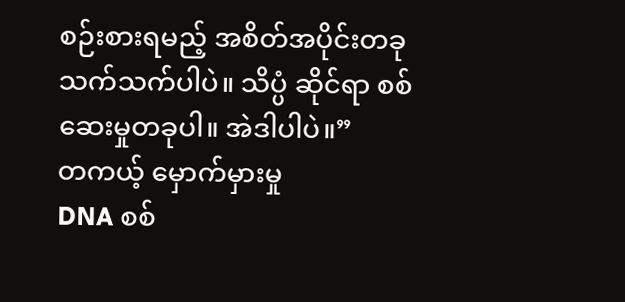စဉ်းစားရမည့် အစိတ်အပိုင်းတခု သက်သက်ပါပဲ။ သိပ္ပံ ဆိုင်ရာ စစ်ဆေးမှုတခုပါ။ အဲဒါပါပဲ။”
တကယ့် မှောက်မှားမှု
DNA စစ်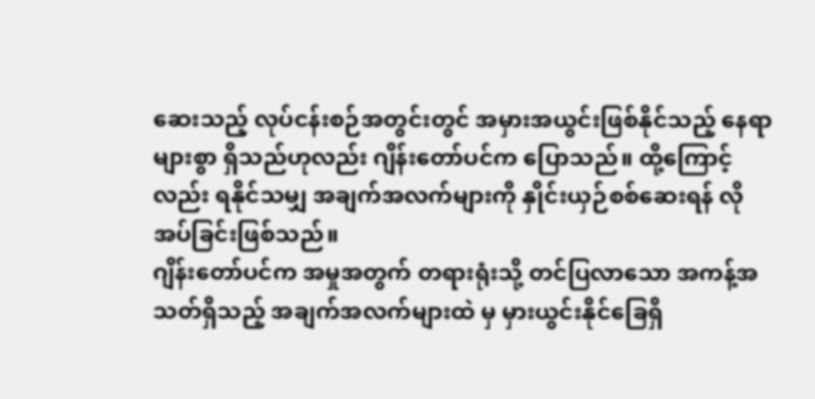ဆေးသည့် လုပ်ငန်းစဉ်အတွင်းတွင် အမှားအယွင်းဖြစ်နိုင်သည့် နေရာများစွာ ရှိသည်ဟုလည်း ဂျိန်းတော်ပင်က ပြောသည်။ ထို့ကြောင့်လည်း ရနိုင်သမျှ အချက်အလက်များကို နှိုင်းယှဉ်စစ်ဆေးရန် လိုအပ်ခြင်းဖြစ်သည်။
ဂျိန်းတော်ပင်က အမှုအတွက် တရားရုံးသို့ တင်ပြလာသော အကန့်အသတ်ရှိသည့် အချက်အလက်များထဲ မှ မှားယွင်းနိုင်ခြေရှိ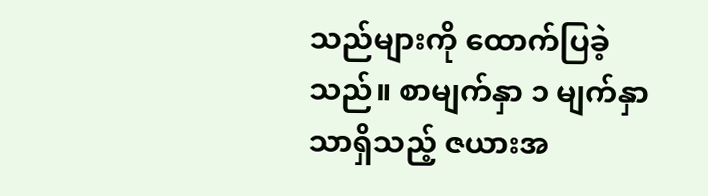သည်များကို ထောက်ပြခဲ့သည်။ စာမျက်နှာ ၁ မျက်နှာ သာရှိသည့် ဇယားအ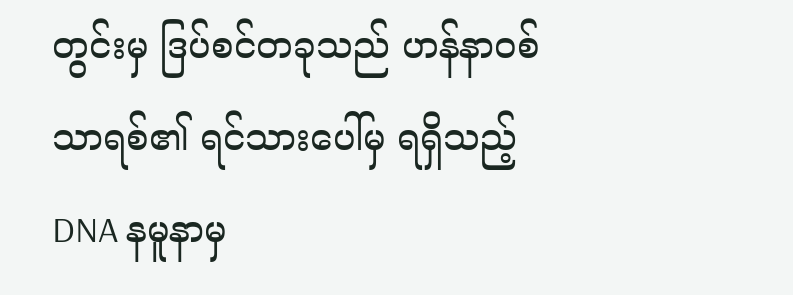တွင်းမှ ဒြပ်စင်တခုသည် ဟန်နာဝစ်သာရစ်၏ ရင်သားပေါ်မှ ရရှိသည့် DNA နမူနာမှ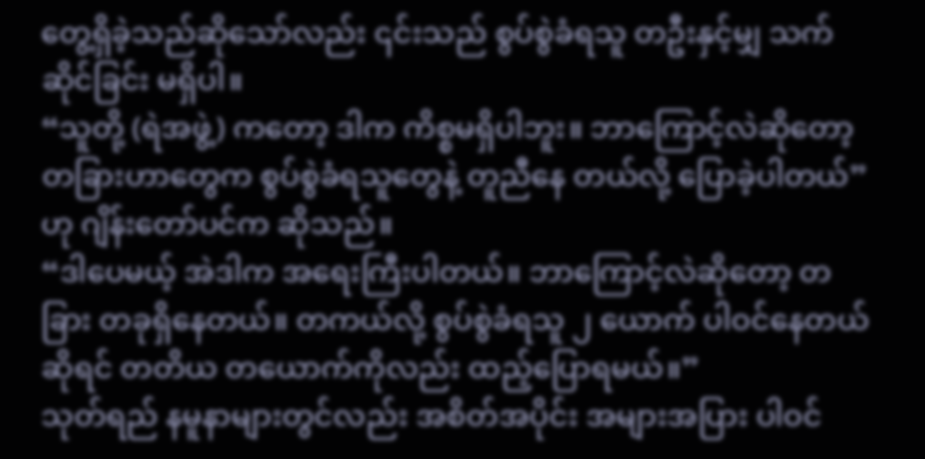တွေ့ရှိခဲ့သည်ဆိုသော်လည်း ၎င်းသည် စွပ်စွဲခံရသူ တဦးနှင့်မျှ သက်ဆိုင်ခြင်း မရှိပါ။
“သူတို့ (ရဲအဖွဲ့) ကတော့ ဒါက ကိစ္စမရှိပါဘူး။ ဘာကြောင့်လဲဆိုတော့ တခြားဟာတွေက စွပ်စွဲခံရသူတွေနဲ့ တူညီနေ တယ်လို့ ပြောခဲ့ပါတယ်” ဟု ဂျိန်းတော်ပင်က ဆိုသည်။
“ဒါပေမယ့် အဲဒါက အရေးကြီးပါတယ်။ ဘာကြောင့်လဲဆိုတော့ တခြား တခုရှိနေတယ်။ တကယ်လို့ စွပ်စွဲခံရသူ ၂ ယောက် ပါဝင်နေတယ်ဆိုရင် တတိယ တယောက်ကိုလည်း ထည့်ပြောရမယ်။”
သုတ်ရည် နမူနာများတွင်လည်း အစိတ်အပိုင်း အများအပြား ပါဝင်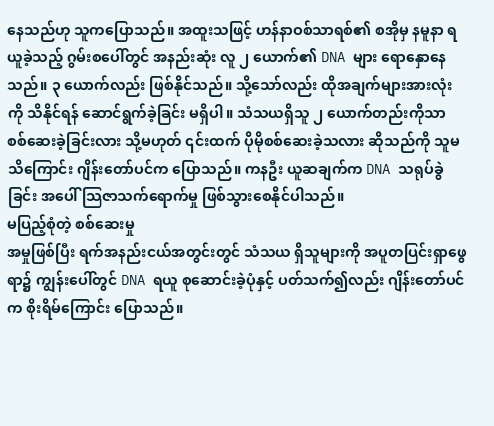နေသည်ဟု သူကပြောသည်။ အထူးသဖြင့် ဟန်နာဝစ်သာရစ်၏ စအိုမှ နမူနာ ရယူခဲ့သည့် ဂွမ်းစပေါ်တွင် အနည်းဆုံး လူ ၂ ယောက်၏ DNA များ ရောနှောနေသည်။ ၃ ယောက်လည်း ဖြစ်နိုင်သည်။ သို့သော်လည်း ထိုအချက်များအားလုံးကို သိနိုင်ရန် ဆောင်ရွက်ခဲ့ခြင်း မရှိပါ။ သံသယရှိသူ ၂ ယောက်တည်းကိုသာ စစ်ဆေးခဲ့ခြင်းလား သို့မဟုတ် ၎င်းထက် ပိုမိုစစ်ဆေးခဲ့သလား ဆိုသည်ကို သူမသိကြောင်း ဂျိန်းတော်ပင်က ပြောသည်။ ကနဦး ယူဆချက်က DNA သရုပ်ခွဲခြင်း အပေါ် သြဇာသက်ရောက်မှု ဖြစ်သွားစေနိုင်ပါသည်။
မပြည့်စုံတဲ့ စစ်ဆေးမှု
အမှုဖြစ်ပြီး ရက်အနည်းငယ်အတွင်းတွင် သံသယ ရှိသူများကို အပူတပြင်းရှာဖွေရာ၌ ကျွန်းပေါ်တွင် DNA ရယူ စုဆောင်းခဲ့ပုံနှင့် ပတ်သက်၍လည်း ဂျိန်းတော်ပင်က စိုးရိမ်ကြောင်း ပြောသည်။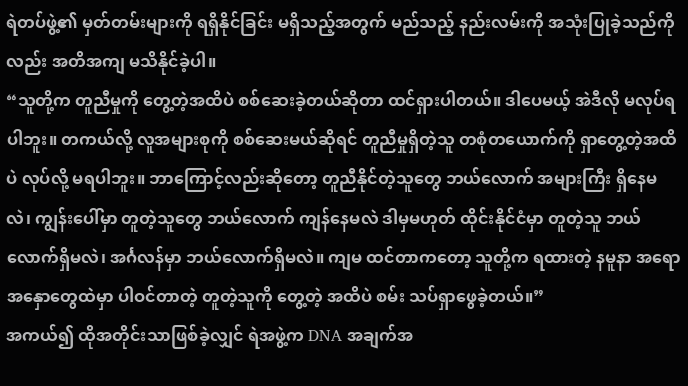ရဲတပ်ဖွဲ့၏ မှတ်တမ်းများကို ရရှိနိုင်ခြင်း မရှိသည့်အတွက် မည်သည့် နည်းလမ်းကို အသုံးပြုခဲ့သည်ကိုလည်း အတိအကျ မသိနိုင်ခဲ့ပါ။
“သူတို့က တူညီမှုကို တွေ့တဲ့အထိပဲ စစ်ဆေးခဲ့တယ်ဆိုတာ ထင်ရှားပါတယ်။ ဒါပေမယ့် အဲဒီလို မလုပ်ရပါဘူး။ တကယ်လို့ လူအများစုကို စစ်ဆေးမယ်ဆိုရင် တူညီမှုရှိတဲ့သူ တစုံတယောက်ကို ရှာတွေ့တဲ့အထိပဲ လုပ်လို့ မရပါဘူး။ ဘာကြောင့်လည်းဆိုတော့ တူညီနိုင်တဲ့သူတွေ ဘယ်လောက် အများကြီး ရှိနေမလဲ၊ ကျွန်းပေါ်မှာ တူတဲ့သူတွေ ဘယ်လောက် ကျန်နေမလဲ ဒါမှမဟုတ် ထိုင်းနိုင်ငံမှာ တူတဲ့သူ ဘယ်လောက်ရှိမလဲ၊ အင်္ဂလန်မှာ ဘယ်လောက်ရှိမလဲ။ ကျမ ထင်တာကတော့ သူတို့က ရထားတဲ့ နမူနာ အရောအနှောတွေထဲမှာ ပါဝင်တာတဲ့ တူတဲ့သူကို တွေ့တဲ့ အထိပဲ စမ်း သပ်ရှာဖွေခဲ့တယ်။”
အကယ်၍ ထိုအတိုင်းသာဖြစ်ခဲ့လျှင် ရဲအဖွဲ့က DNA အချက်အ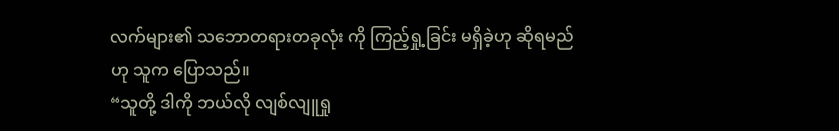လက်များ၏ သဘောတရားတခုလုံး ကို ကြည့်ရှု့ခြင်း မရှိခဲ့ဟု ဆိုရမည်ဟု သူက ပြောသည်။
“သူတို့ ဒါကို ဘယ်လို လျစ်လျူရှု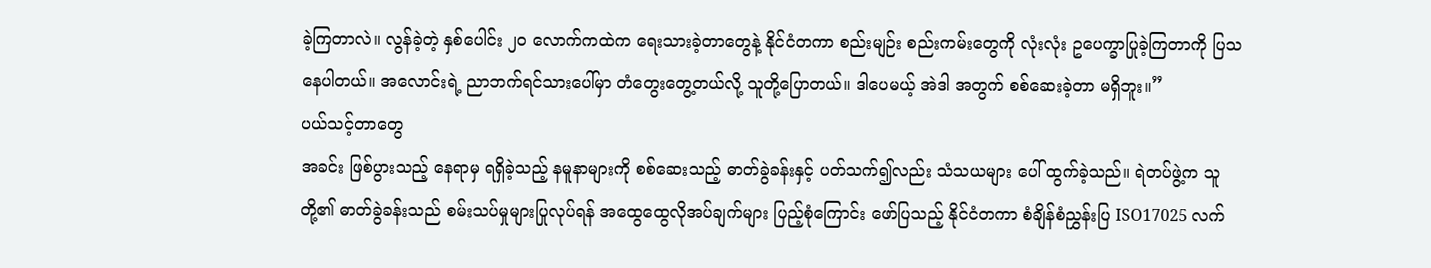ခဲ့ကြတာလဲ။ လွန်ခဲ့တဲ့ နှစ်ပေါင်း ၂၀ လောက်ကထဲက ရေးသားခဲ့တာတွေနဲ့ နိုင်ငံတကာ စည်းမျဉ်း စည်းကမ်းတွေကို လုံးလုံး ဥပေက္ခာပြုခဲ့ကြတာကို ပြသနေပါတယ်။ အလောင်းရဲ့ ညာဘက်ရင်သားပေါ်မှာ တံတွေးတွေ့တယ်လို့ သူတို့ပြောတယ်။ ဒါပေမယ့် အဲဒါ အတွက် စစ်ဆေးခဲ့တာ မရှိဘူး။”
ပယ်သင့်တာတွေ
အခင်း ဖြစ်ပွားသည့် နေရာမှ ရရှိခဲ့သည့် နမူနာများကို စစ်ဆေးသည့် ဓာတ်ခွဲခန်းနှင့် ပတ်သက်၍လည်း သံသယများ ပေါ် ထွက်ခဲ့သည်။ ရဲတပ်ဖွဲ့က သူတို့၏ ဓာတ်ခွဲခန်းသည် စမ်းသပ်မှုများပြုလုပ်ရန် အထွေထွေလိုအပ်ချက်များ ပြည့်စုံကြောင်း ဖော်ပြသည့် နိုင်ငံတကာ စံချိန်စံညွှန်းပြ ISO17025 လက်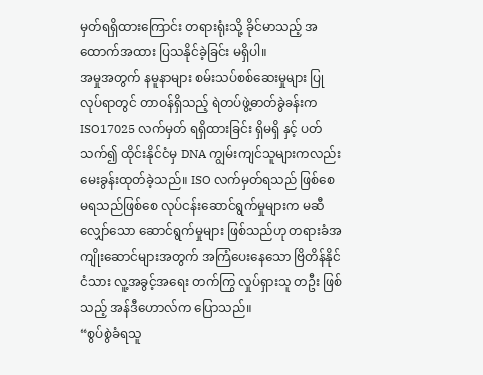မှတ်ရရှိထားကြောင်း တရားရုံးသို့ ခိုင်မာသည့် အထောက်အထား ပြသနိုင်ခဲ့ခြင်း မရှိပါ။
အမှုအတွက် နမူနာများ စမ်းသပ်စစ်ဆေးမှုများ ပြုလုပ်ရာတွင် တာဝန်ရှိသည့် ရဲတပ်ဖွဲ့ဓာတ်ခွဲခန်းက ISO17025 လက်မှတ် ရရှိထားခြင်း ရှိမရှိ နှင့် ပတ်သက်၍ ထိုင်းနိုင်ငံမှ DNA ကျွမ်းကျင်သူများကလည်း မေးခွန်းထုတ်ခဲ့သည်။ ISO လက်မှတ်ရသည် ဖြစ်စေ မရသည်ဖြစ်စေ လုပ်ငန်းဆောင်ရွက်မှုများက မဆီလျှော်သော ဆောင်ရွက်မှုများ ဖြစ်သည်ဟု တရားခံအကျိုးဆောင်များအတွက် အကြံပေးနေသော ဗြိတိန်နိုင်ငံသား လူ့အခွင့်အရေး တက်ကြွ လှုပ်ရှားသူ တဦး ဖြစ် သည့် အန်ဒီဟောလ်က ပြောသည်။
“စွပ်စွဲခံရသူ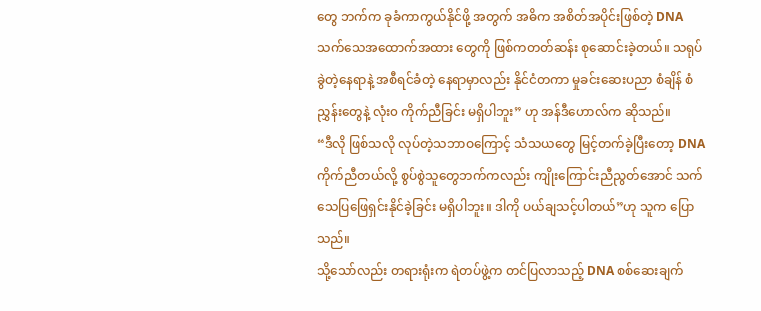တွေ ဘက်က ခုခံကာကွယ်နိုင်ဖို့ အတွက် အဓိက အစိတ်အပိုင်းဖြစ်တဲ့ DNA သက်သေအထောက်အထား တွေကို ဖြစ်ကတတ်ဆန်း စုဆောင်းခဲ့တယ်။ သရုပ်ခွဲတဲ့နေရာနဲ့ အစီရင်ခံတဲ့ နေရာမှာလည်း နိုင်ငံတကာ မှုခင်းဆေးပညာ စံချိန် စံညွှန်းတွေနဲ့ လုံး၀ ကိုက်ညီခြင်း မရှိပါဘူး” ဟု အန်ဒီဟောလ်က ဆိုသည်။
“ဒီလို ဖြစ်သလို လုပ်တဲ့သဘာဝကြောင့် သံသယတွေ မြင့်တက်ခဲ့ပြီးတော့ DNA ကိုက်ညီတယ်လို့ စွပ်စွဲသူတွေဘက်ကလည်း ကျိုးကြောင်းညီညွတ်အောင် သက်သေပြဖြေရှင်းနိုင်ခဲ့ခြင်း မရှိပါဘူး။ ဒါကို ပယ်ချသင့်ပါတယ်”ဟု သူက ပြောသည်။
သို့သော်လည်း တရားရုံးက ရဲတပ်ဖွဲ့က တင်ပြလာသည့် DNA စစ်ဆေးချက်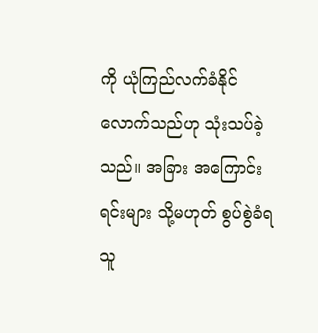ကို ယုံကြည်လက်ခံနိုင်လောက်သည်ဟု သုံးသပ်ခဲ့သည်။ အခြား အကြောင်းရင်းများ သို့မဟုတ် စွပ်စွဲခံရသူ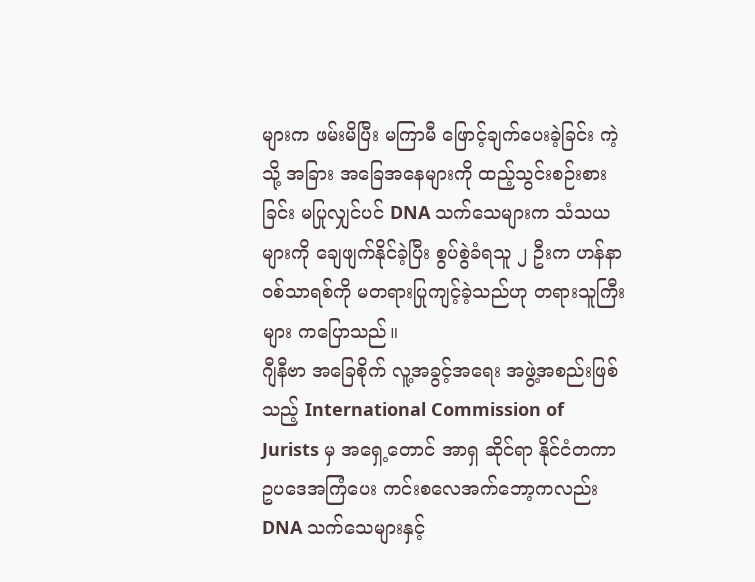များက ဖမ်းမိပြီး မကြာမီ ဖြောင့်ချက်ပေးခဲ့ခြင်း ကဲ့သို့ အခြား အခြေအနေများကို ထည့်သွင်းစဉ်းစားခြင်း မပြုလျှင်ပင် DNA သက်သေများက သံသယများကို ချေဖျက်နိုင်ခဲ့ပြီး စွပ်စွဲခံရသူ ၂ ဦးက ဟန်နာဝစ်သာရစ်ကို မတရားပြုကျင့်ခဲ့သည်ဟု တရားသူကြီးများ ကပြောသည်။
ဂျီနီဗာ အခြေစိုက် လူ့အခွင့်အရေး အဖွဲ့အစည်းဖြစ်သည့် International Commission of Jurists မှ အရှေ့တောင် အာရှ ဆိုင်ရာ နိုင်ငံတကာ ဥပဒေအကြံပေး ကင်းစလေအက်ဘော့ကလည်း DNA သက်သေများနှင့်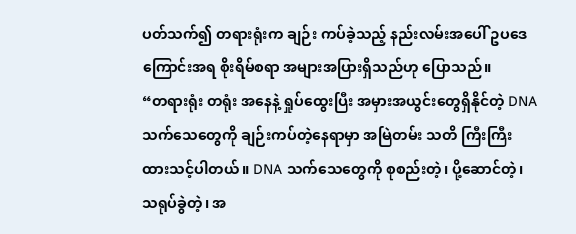ပတ်သက်၍ တရားရုံးက ချဉ်း ကပ်ခဲ့သည့် နည်းလမ်းအပေါ် ဥပဒေကြောင်းအရ စိုးရိမ်စရာ အများအပြားရှိသည်ဟု ပြောသည်။
“တရားရုံး တရုံး အနေနဲ့ ရှုပ်ထွေးပြီး အမှားအယွင်းတွေရှိနိုင်တဲ့ DNA သက်သေတွေကို ချဉ်းကပ်တဲ့နေရာမှာ အမြဲတမ်း သတိ ကြီးကြီး ထားသင့်ပါတယ်။ DNA သက်သေတွေကို စုစည်းတဲ့၊ ပို့ဆောင်တဲ့၊ သရုပ်ခွဲတဲ့၊ အ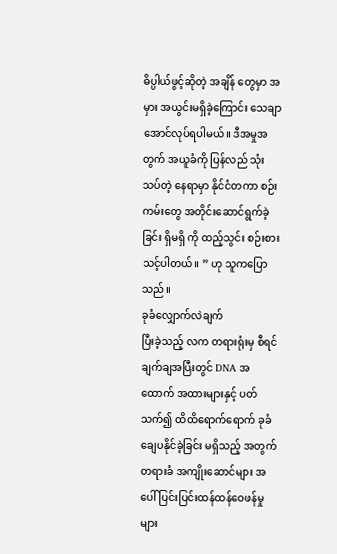ဓိပ္ပါယ်ဖွင့်ဆိုတဲ့ အချိန် တွေမှာ အမှား အယွင်းမရှိခဲ့ကြောင်း သေချာအောင်လုပ်ရပါမယ်။ ဒီအမှုအတွက် အယူခံကို ပြန်လည် သုံးသပ်တဲ့ နေရာမှာ နိုင်ငံတကာ စဉ်းကမ်းတွေ အတိုင်းဆောင်ရွက်ခဲ့ခြင်း ရှိမရှိ ကို ထည့်သွင်း စဉ်းစားသင့်ပါတယ်။ ” ဟု သူကပြောသည်။
ခုခံလျှောက်လဲချက်
ပြီးခဲ့သည့် လက တရားရုံးမှ စီရင်ချက်ချအပြီးတွင် DNA အထောက် အထားများနှင့် ပတ် သက်၍ ထိထိရောက်ရောက် ခုခံ ချေပနိုင်ခဲ့ခြင်း မရှိသည့် အတွက် တရားခံ အကျိုးဆောင်များ အပေါ် ပြင်းပြင်းထန်ထန်ဝေဖန်မှုများ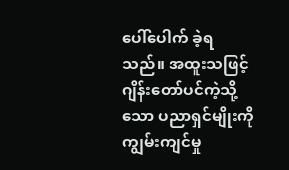ပေါ်ပေါက် ခဲ့ရသည်။ အထူးသဖြင့် ဂျိန်းတော်ပင်ကဲ့သို့သော ပညာရှင်မျိုးကို ကျွမ်းကျင်မှု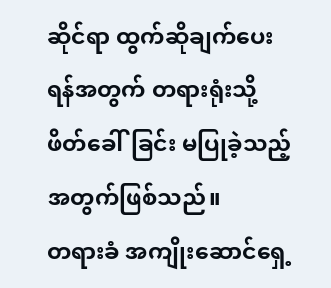ဆိုင်ရာ ထွက်ဆိုချက်ပေးရန်အတွက် တရားရုံးသို့ ဖိတ်ခေါ်ခြင်း မပြုခဲ့သည့် အတွက်ဖြစ်သည်။
တရားခံ အကျိုးဆောင်ရှေ့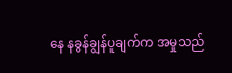နေ နခွန်ချွန်ပူချက်က အမှုသည်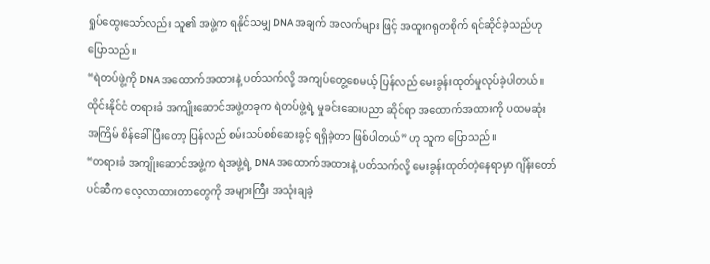ရှုပ်ထွေးသော်လည်း သူ၏ အဖွဲ့က ရနိုင်သမျှ DNA အချက် အလက်များ ဖြင့် အထူးဂရုတစိုက် ရင်ဆိုင်ခဲ့သည်ဟု ပြောသည်။
“ရဲတပ်ဖွဲ့ကို DNA အထောက်အထားနဲ့ ပတ်သက်လို့ အကျပ်တွေ့စေမယ့် ပြန်လည် မေးခွန်းထုတ်မှုလုပ်ခဲ့ပါတယ်။ ထိုင်းနိုင်ငံ တရားခံ အကျိုးဆောင်အဖွဲ့တခုက ရဲတပ်ဖွဲ့ရဲ့ မှုခင်းဆေးပညာ ဆိုင်ရာ အထောက်အထားကို ပထမဆုံး အကြိမ် စိန်ခေါ်ပြီးတော့ ပြန်လည် စမ်းသပ်စစ်ဆေးခွင့် ရရှိခဲ့တာ ဖြစ်ပါတယ်” ဟု သူက ပြောသည်။
“တရားခံ အကျိုးဆောင်အဖွဲ့က ရဲအဖွဲ့ရဲ့ DNA အထောက်အထားနဲ့ ပတ်သက်လို့ မေးခွန်းထုတ်တဲ့နေရာမှာ ဂျိန်းတော်ပင်ဆီက လေ့လာထားတာတွေကို အများကြီး အသုံးချခဲ့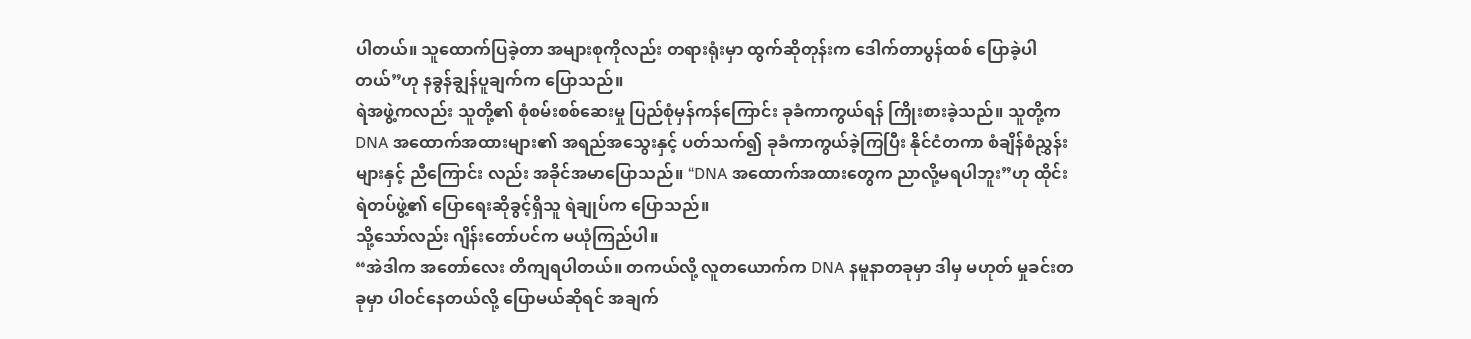ပါတယ်။ သူထောက်ပြခဲ့တာ အများစုကိုလည်း တရားရုံးမှာ ထွက်ဆိုတုန်းက ဒေါက်တာပွန်ထစ် ပြောခဲ့ပါတယ်”ဟု နခွန်ချွန်ပူချက်က ပြောသည်။
ရဲအဖွဲ့ကလည်း သူတို့၏ စုံစမ်းစစ်ဆေးမှု ပြည်စုံမှန်ကန်ကြောင်း ခုခံကာကွယ်ရန် ကြိုးစားခဲ့သည်။ သူတို့က DNA အထောက်အထားများ၏ အရည်အသွေးနှင့် ပတ်သက်၍ ခုခံကာကွယ်ခဲ့ကြပြီး နိုင်ငံတကာ စံချိန်စံညွှန်းများနှင့် ညီကြောင်း လည်း အခိုင်အမာပြောသည်။ “DNA အထောက်အထားတွေက ညာလို့မရပါဘူး”ဟု ထိုင်း ရဲတပ်ဖွဲ့၏ ပြောရေးဆိုခွင့်ရှိသူ ရဲချုပ်က ပြောသည်။
သို့သော်လည်း ဂျိန်းတော်ပင်က မယုံကြည်ပါ။
“အဲဒါက အတော်လေး တိကျရပါတယ်။ တကယ်လို့ လူတယောက်က DNA နမူနာတခုမှာ ဒါမှ မဟုတ် မှုခင်းတခုမှာ ပါဝင်နေတယ်လို့ ပြောမယ်ဆိုရင် အချက်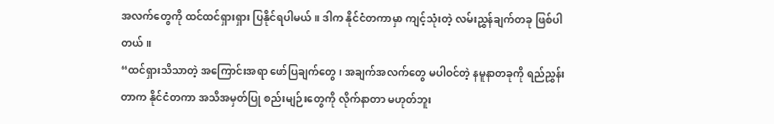အလက်တွေကို ထင်ထင်ရှားရှား ပြနိုင်ရပါမယ်။ ဒါက နိုင်ငံတကာမှာ ကျင့်သုံးတဲ့ လမ်းညွှန်ချက်တခု ဖြစ်ပါတယ်။
“ထင်ရှားသိသာတဲ့ အကြောင်းအရာ ဖော်ပြချက်တွေ၊ အချက်အလက်တွေ မပါဝင်တဲ့ နမူနာတခုကို ရည်ညွှန်းတာက နိုင်ငံတကာ အသိအမှတ်ပြု စည်းမျဉ်းတွေကို လိုက်နာတာ မဟုတ်ဘူး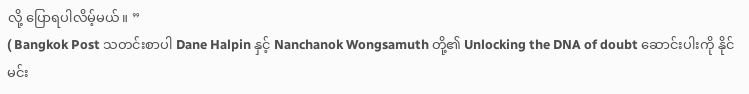လို့ ပြောရပါလိမ့်မယ်။ ”
( Bangkok Post သတင်းစာပါ Dane Halpin နှင့် Nanchanok Wongsamuth တို့၏ Unlocking the DNA of doubt ဆောင်းပါးကို နိုင်မင်း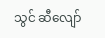သွင် ဆီလျော်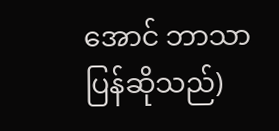အောင် ဘာသာပြန်ဆိုသည်)